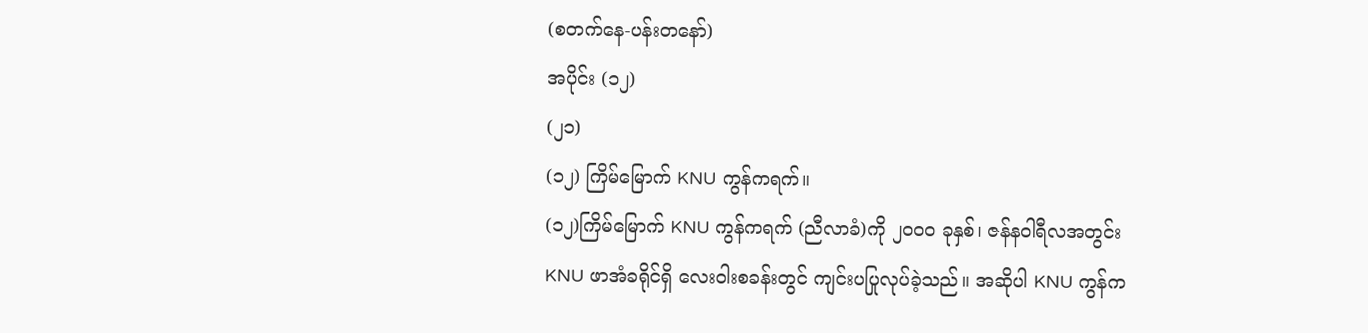(စတက်နေ-ပန်းတနော်)
အပိုင်း (၁၂)
(၂၁)
(၁၂) ကြိမ်မြောက် KNU ကွန်ကရက်။
(၁၂)ကြိမ်မြောက် KNU ကွန်ကရက် (ညီလာခံ)ကို ၂၀၀၀ ခုနှစ်၊ ဇန်နဝါရီလအတွင်း KNU ဖာအံခရိုင်ရှိ လေးဝါးစခန်းတွင် ကျင်းပပြုလုပ်ခဲ့သည်။ အဆိုပါ KNU ကွန်က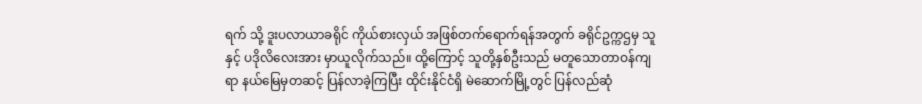ရက် သို့ ဒူးပလာယာခရိုင် ကိုယ်စားလှယ် အဖြစ်တက်ရောက်ရန်အတွက် ခရိုင်ဥက္ကဌမှ သူနှင့် ပဒိုလိလေးအား မှာယူလိုက်သည်။ ထို့ကြောင့် သူတို့နှစ်ဦးသည် မတူသောတာဝန်ကျရာ နယ်မြေမှတဆင့် ပြန်လာခဲ့ကြပြီး ထိုင်းနိုင်ငံရှိ မဲဆောက်မြို့တွင် ပြန်လည်ဆုံ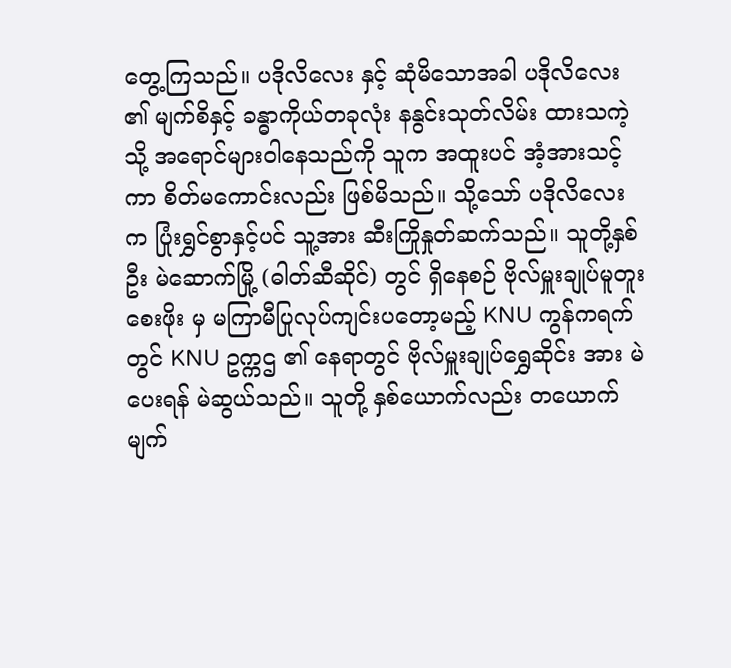တွေ့ကြသည်။ ပဒိုလိလေး နှင့် ဆုံမိသောအခါ ပဒိုလိလေး ၏ မျက်စိနှင့် ခန္ဓာကိုယ်တခုလုံး နနွင်းသုတ်လိမ်း ထားသကဲ့သို့ အရောင်များဝါနေသည်ကို သူက အထူးပင် အံ့အားသင့်ကာ စိတ်မကောင်းလည်း ဖြစ်မိသည်။ သို့သော် ပဒိုလိလေး က ပြုံးရွှင်စွာနှင့်ပင် သူ့အား ဆီးကြိုနှုတ်ဆက်သည်။ သူတို့နှစ်ဦး မဲဆောက်မြို့ (ဓါတ်ဆီဆိုင်) တွင် ရှိနေစဉ် ဗိုလ်မှူးချုပ်မူတူးစေးဖိုး မှ မကြာမီပြုလုပ်ကျင်းပတော့မည့် KNU ကွန်ကရက် တွင် KNU ဥက္ကဌ ၏ နေရာတွင် ဗိုလ်မှူးချုပ်ရွှေဆိုင်း အား မဲပေးရန် မဲဆွယ်သည်။ သူတို့ နှစ်ယောက်လည်း တယောက်မျက်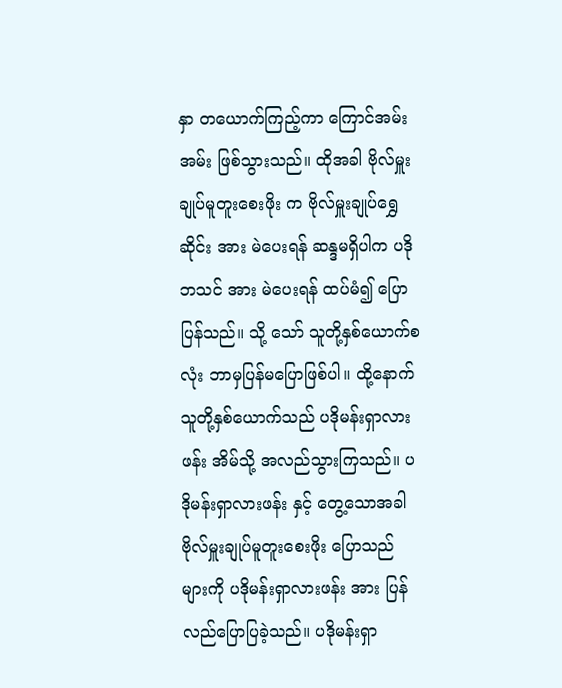နှာ တယောက်ကြည့်ကာ ကြောင်အမ်းအမ်း ဖြစ်သွားသည်။ ထိုအခါ ဗိုလ်မှူးချုပ်မူတူးစေးဖိုး က ဗိုလ်မှူးချုပ်ရွှေဆိုင်း အား မဲပေးရန် ဆန္ဒမရှိပါက ပဒိုဘသင် အား မဲပေးရန် ထပ်မံ၍ ပြောပြန်သည်။ သို့ သော် သူတို့နှစ်ယောက်စလုံး ဘာမှပြန်မပြောဖြစ်ပါ။ ထို့နောက် သူတို့နှစ်ယောက်သည် ပဒိုမန်းရှာလားဖန်း အိမ်သို့ အလည်သွားကြသည်။ ပဒိုမန်းရှာလားဖန်း နှင့် တွေ့သောအခါ ဗိုလ်မှူးချုပ်မူတူးစေးဖိုး ပြောသည် များကို ပဒိုမန်းရှာလားဖန်း အား ပြန်လည်ပြောပြခဲ့သည်။ ပဒိုမန်းရှာ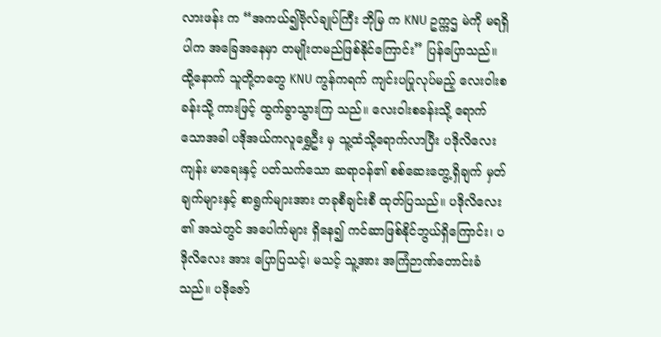လားဖန်း က “အကယ်၍ဗိုလ်ချုပ်ကြီး ဘိုမြ က KNU ဥက္ကဌ မဲကို မရရှိပါက အခြေအနေမှာ တမျိုးတမည်ဖြစ်နိုင်ကြောင်း” ပြန်ပြောသည်။
ထို့နောက် သူတို့တတွေ KNU ကွန်ကရက် ကျင်းပပြုလုပ်မည့် လေးဝါးစခန်းသို့ ကားဖြင့် ထွက်ခွာသွားကြ သည်။ လေးဝါးစခန်းသို့ ရောက်သောအခါ ပဒိုအယ်ကလူရွှေဦး မှ သူ့ထံသို့ရောက်လာပြီး ပဒိုလိလေး ကျန်း မာရေးနှင့် ပတ်သက်သော ဆရာဝန်၏ စစ်ဆေးတွေ့ရှိချက် မှတ်ချက်များနှင့် စာရွက်များအား တခုစီချင်းစီ ထုတ်ပြသည်။ ပဒိုလိလေး ၏ အသဲတွင် အပေါက်များ ရှိနေ၍ ကင်ဆာဖြစ်နိုင်ဘွယ်ရှိကြောင်း၊ ပဒိုလိလေး အား ပြောပြသင့်၊ မသင့် သူ့အား အကြံဉာဏ်တောင်းခံသည်။ ပဒိုဇော်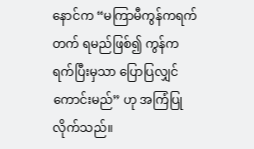နောင်က “မကြာမီကွန်ကရက်တက် ရမည်ဖြစ်၍ ကွန်ကရက်ပြီးမှသာ ပြောပြလျှင်ကောင်းမည်” ဟု အကြံပြုလိုက်သည်။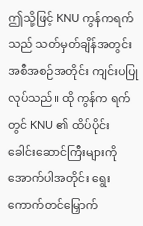ဤသို့ဖြင့် KNU ကွန်ကရက်သည် သတ်မှတ်ချိန်အတွင်း အစီအစဉ်အတိုင်း ကျင်းပပြုလုပ်သည်။ ထို ကွန်က ရက်တွင် KNU ၏ ထိပ်ပိုင်း ခေါင်းဆောင်ကြီးများကို အောက်ပါအတိုင်း ရွေးကောက်တင်မြှောက်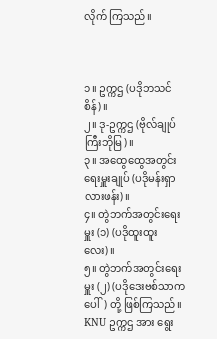လိုက် ကြသည်။



၁။ ဥက္ကဌ (ပဒိုဘသင်စိန်)။
၂။ ဒု-ဥက္ကဌ (ဗိုလ်ချုပ်ကြီးဘိုမြ)။
၃။ အထွေထွေအတွင်းရေးမှူးချုပ် (ပဒိုမန်းရှာလားဖန်း)။
၄။ တွဲဘက်အတွင်းရေးမှူး (၁) (ပဒိုထူးထူးလေး)။
၅။ တွဲဘက်အတွင်းရေးမှူး (၂) (ပဒိုဒေးဗစ်သာကပေါ်) တို့ ဖြစ်ကြသည်။
KNU ဥက္ကဌ အား ရွေး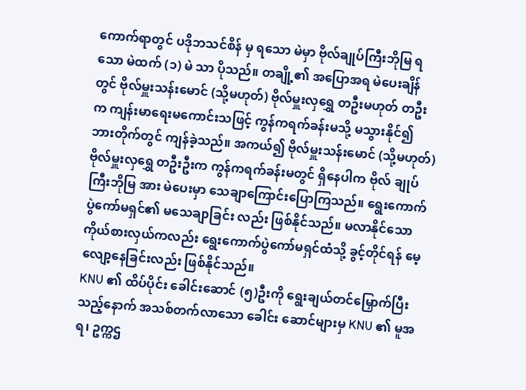ကောက်ရာတွင် ပဒိုဘသင်စိန် မှ ရသော မဲမှာ ဗိုလ်ချုပ်ကြီးဘိုမြ ရသော မဲထက် (၁) မဲ သာ ပိုသည်။ တချို့၏ အပြောအရ မဲပေးချိန်တွင် ဗိုလ်မှူးသန်းမောင် (သို့မဟုတ်) ဗိုလ်မှူးလှရွှေ တဦးမဟုတ် တဦးက ကျန်းမာရေးမကောင်းသဖြင့် ကွန်ကရက်ခန်းမသို့ မသွားနိုင်၍ ဘားတိုက်တွင် ကျန်ခဲ့သည်။ အကယ်၍ ဗိုလ်မှူးသန်းမောင် (သို့မဟုတ်) ဗိုလ်မှူးလှရွှေ တဦးဦးက ကွန်ကရက်ခန်းမတွင် ရှိနေပါက ဗိုလ် ချုပ်ကြီးဘိုမြ အား မဲပေးမှာ သေချာကြောင်းပြောကြသည်။ ရွေးကောက်ပွဲကော်မရှင်၏ မသေချာခြင်း လည်း ဖြစ်နိုင်သည်။ မလာနိုင်သော ကိုယ်စားလှယ်ကလည်း ရွေးကောက်ပွဲကော်မရှင်ထံသို့ ခွင့်တိုင်ရန် မေ့ လျော့နေခြင်းလည်း ဖြစ်နိုင်သည်။
KNU ၏ ထိပ်ပိုင်း ခေါင်းဆောင် (၅)ဦးကို ရွေးချယ်တင်မြှောက်ပြီးသည့်နောက် အသစ်တက်လာသော ခေါင်း ဆောင်များမှ KNU ၏ မူအရ၊ ဥက္ကဌ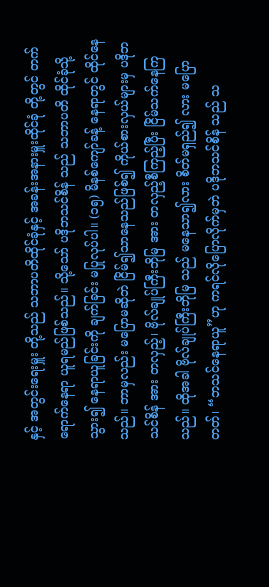နှင့် အတွင်းရေးမှူး တို့သည် သဘာပတိထိုင်ခုံနှင့် အခန်းအနားမှူးထိုင်ခုံ တို့တွင် တက်ရောက်နေရာ ယူရမည်ဖြစ်သည်။ သို့သော် ပဒိုဘသင်စိန် သည် သဘာပတိ ထိုင်ခုံသို့ သွား၍ နေရာယူခြင်းကို ချက်ခြင်း မပြုလုပ်ပါ။ (၁၅) မိနစ်ကျော်ခန့် နေရာတွင် ထိုင်နေသည်။ ဘာမှလည်း မပြောမဆိုဘဲ ငြိမ်၍သာနေသည်ဖြစ်၍ ကိုယ်စားလှယ်များမှ ပဒိုဘသင်စိန် အား တလှည့်၊ ဗိုလ်ချုပ်ကြီးဘိုမြ အား တလှည့်စီကြည့်ပြီး ငြိမ်သက်နေကြသည်။ ထိုအခါ ဗိုလ်ချုပ်ကြီးဘိုမြ သည် မနေသာ၍လား စိတ်မရှည်၍ လား မပြောတတ်၊ “ဘသင်နေရာယူ”ဟု ကရင်လိုပြောလိုက်မှဘဲ ပဒိုဘသင်စိန် သည် သ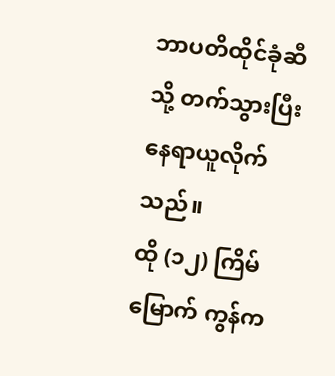ဘာပတိထိုင်ခုံဆီ သို့ တက်သွားပြီး နေရာယူလိုက်သည်။
ထို (၁၂) ကြိမ်မြောက် ကွန်က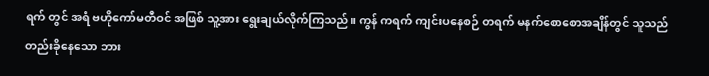ရက် တွင် အရံ ဗဟိုကော်မတီဝင် အဖြစ် သူ့အား ရွေးချယ်လိုက်ကြသည်။ ကွန် ကရက် ကျင်းပနေစဉ် တရက် မနက်စောစောအချိန်တွင် သူသည် တည်းခိုနေသော ဘား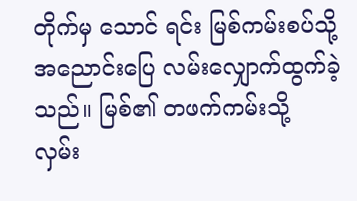တိုက်မှ သောင် ရင်း မြစ်ကမ်းစပ်သို့ အညောင်းပြေ လမ်းလျှောက်ထွက်ခဲ့သည်။ မြစ်၏ တဖက်ကမ်းသို့ လှမ်း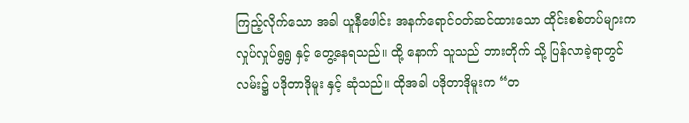ကြည့်လိုက်သော အခါ ယူနီဖေါင်း အနက်ရောင်ဝတ်ဆင်ထားသော ထိုင်းစစ်တပ်များက လှုပ်လှုပ်ရွရွ နှင့် တွေ့နေရသည်။ ထို့ နောက် သူသည် ဘားတိုက် သို့ ပြန်လာခဲ့ရာတွင် လမ်း၌ ပဒိုတာဒိုမူး နှင့် ဆုံသည်။ ထိုအခါ ပဒိုတာဒိုမူးက “တ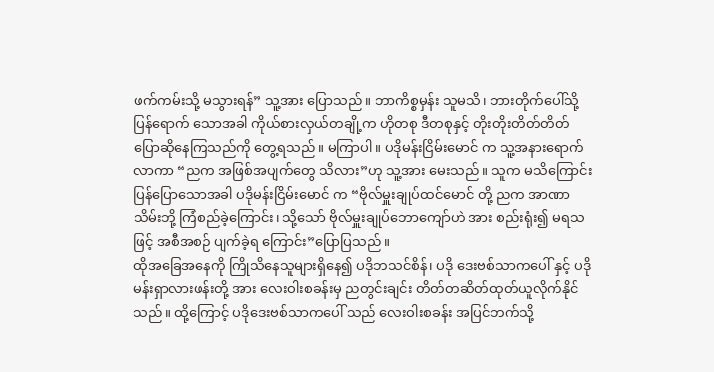ဖက်ကမ်းသို့ မသွားရန်” သူ့အား ပြောသည်။ ဘာကိစ္စမှန်း သူမသိ၊ ဘားတိုက်ပေါ်သို့ ပြန်ရောက် သောအခါ ကိုယ်စားလှယ်တချို့က ဟိုတစု ဒီတစုနှင့် တိုးတိုးတိတ်တိတ် ပြောဆိုနေကြသည်ကို တွေ့ရသည်။ မကြာပါ။ ပဒိုမန်းငြိမ်းမောင် က သူ့အနားရောက်လာကာ “ညက အဖြစ်အပျက်တွေ သိလား”ဟု သူ့အား မေးသည်။ သူက မသိကြောင်း ပြန်ပြောသောအခါ ပဒိုမန်းငြိမ်းမောင် က “ဗိုလ်မှူးချုပ်ထင်မောင် တို့ ညက အာဏာသိမ်းဘို့ ကြံစည်ခဲ့ကြောင်း၊ သို့သော် ဗိုလ်မှူးချုပ်ဘောကျော်ဟဲ အား စည်းရုံး၍ မရသဖြင့် အစီအစဉ် ပျက်ခဲ့ရ ကြောင်း”ပြောပြသည်။
ထိုအခြေအနေကို ကြိုသိနေသူများရှိနေ၍ ပဒိုဘသင်စိန်၊ ပဒို ဒေးဗစ်သာကပေါ် နှင့် ပဒိုမန်းရှာလားဖန်းတို့ အား လေးဝါးစခန်းမှ ညတွင်းချင်း တိတ်တဆိတ်ထုတ်ယူလိုက်နိုင်သည်။ ထို့ကြောင့် ပဒိုဒေးဗစ်သာကပေါ် သည် လေးဝါးစခန်း အပြင်ဘက်သို့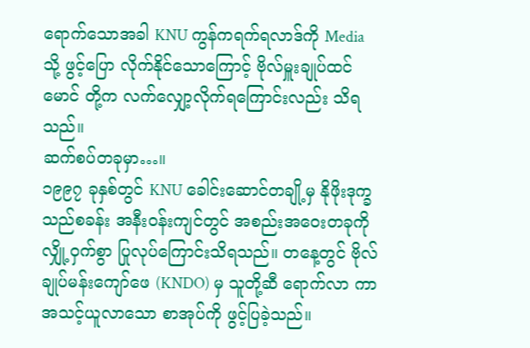ရောက်သောအခါ KNU ကွန်ကရက်ရလာဒ်ကို Media သို့ ဖွင့်ပြော လိုက်နိုင်သောကြောင့် ဗိုလ်မှူးချုပ်ထင်မောင် တို့က လက်လျှော့လိုက်ရကြောင်းလည်း သိရသည်။
ဆက်စပ်တခုမှာ…။
၁၉၉၇ ခုနှစ်တွင် KNU ခေါင်းဆောင်တချို့မှ နိုဖိုးဒုက္ခသည်စခန်း အနီးဝန်းကျင်တွင် အစည်းအဝေးတခုကို လျှို့ဝှက်စွာ ပြုလုပ်ကြောင်းသိရသည်။ တနေ့တွင် ဗိုလ်ချုပ်မန်းကျော်ဖေ (KNDO) မှ သူတို့ဆီ ရောက်လာ ကာ အသင့်ယူလာသော စာအုပ်ကို ဖွင့်ပြခဲ့သည်။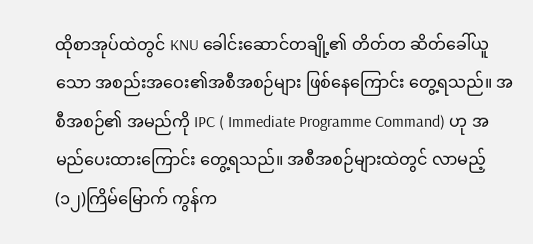ထိုစာအုပ်ထဲတွင် KNU ခေါင်းဆောင်တချို့၏ တိတ်တ ဆိတ်ခေါ်ယူသော အစည်းအဝေး၏အစီအစဉ်များ ဖြစ်နေကြောင်း တွေ့ရသည်။ အစီအစဉ်၏ အမည်ကို IPC ( Immediate Programme Command) ဟု အမည်ပေးထားကြောင်း တွေ့ရသည်။ အစီအစဉ်များထဲတွင် လာမည့် (၁၂)ကြိမ်မြောက် ကွန်က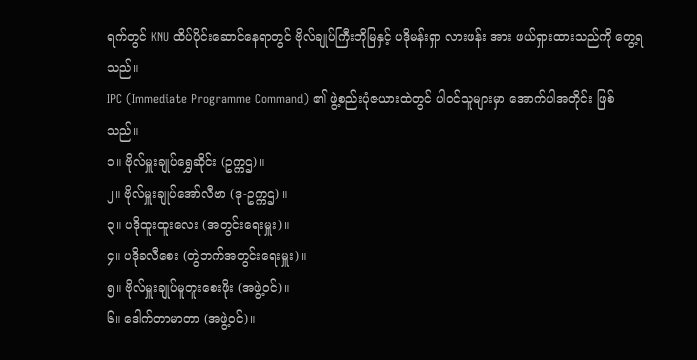ရက်တွင် KNU ထိပ်ပိုင်းဆောင်နေရာတွင် ဗိုလ်ချုပ်ကြီးဘိုမြနှင့် ပဒိုမန်းရှာ လားဖန်း အား ဖယ်ရှားထားသည်ကို တွေ့ရသည်။
IPC (Immediate Programme Command) ၏ ဖွဲ့စည်းပုံဇယားထဲတွင် ပါဝင်သူများမှာ အောက်ပါအတိုင်း ဖြစ်သည်။
၁။ ဗိုလ်မှူးချုပ်ရွှေဆိုင်း (ဥက္ကဌ)။
၂။ ဗိုလ်မှူးချုပ်အော်လီဗာ (ဒု-ဥက္ကဌ) ။
၃။ ပဒိုထူးထူးလေး (အတွင်းရေးမှူး)။
၄။ ပဒိုခလီစေး (တွဲဘက်အတွင်းရေးမှူး)။
၅။ ဗိုလ်မှူးချုပ်မူတူးစေးဖိုး (အဖွဲ့ဝင်)။
၆။ ဒေါက်တာမာတာ (အဖွဲ့ဝင်)။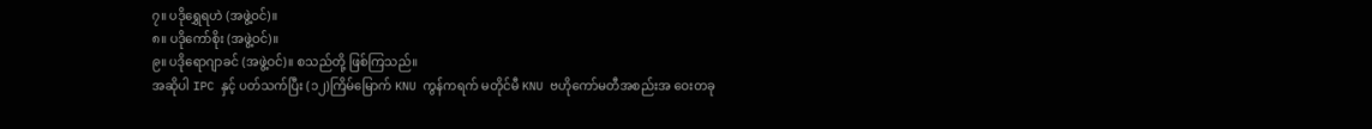၇။ ပဒိုရွှေရဟဲ (အဖွဲ့ဝင်)။
၈။ ပဒိုကော်စိုး (အဖွဲ့ဝင်)။
၉။ ပဒိုရောဂျာခင် (အဖွဲ့ဝင်)။ စသည်တို့ ဖြစ်ကြသည်။
အဆိုပါ IPC နှင့် ပတ်သက်ပြီး (၁၂)ကြိမ်မြောက် KNU ကွန်ကရက် မတိုင်မီ KNU ဗဟိုကော်မတီအစည်းအ ဝေးတခု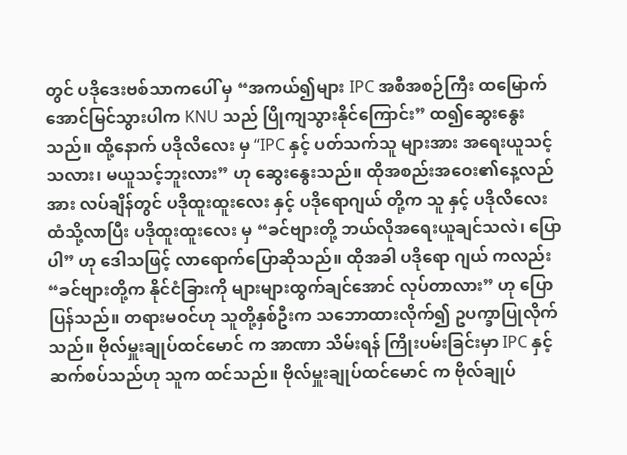တွင် ပဒိုဒေးဗစ်သာကပေါ် မှ “အကယ်၍များ IPC အစီအစဉ်ကြီး ထမြောက်အောင်မြင်သွားပါက KNU သည် ပြိုကျသွားနိုင်ကြောင်း” ထ၍ဆွေးနွေးသည်။ ထို့နောက် ပဒိုလိလေး မှ “IPC နှင့် ပတ်သက်သူ များအား အရေးယူသင့်သလား၊ မယူသင့်ဘူးလား” ဟု ဆွေးနွေးသည်။ ထိုအစည်းအဝေး၏နေ့လည်အား လပ်ချိန်တွင် ပဒိုထူးထူးလေး နှင့် ပဒိုရောဂျယ် တို့က သူ နှင့် ပဒိုလိလေး ထံသို့လာပြီး ပဒိုထူးထူးလေး မှ “ခင်ဗျားတို့ ဘယ်လိုအရေးယူချင်သလဲ၊ ပြောပါ” ဟု ဒေါသဖြင့် လာရောက်ပြောဆိုသည်။ ထိုအခါ ပဒိုရော ဂျယ် ကလည်း “ခင်ဗျားတို့က နိုင်ငံခြားကို များများထွက်ချင်အောင် လုပ်တာလား” ဟု ပြောပြန်သည်။ တရားမဝင်ဟု သူတို့နှစ်ဦးက သဘောထားလိုက်၍ ဥပက္ခာပြုလိုက်သည်။ ဗိုလ်မှူးချုပ်ထင်မောင် က အာဏာ သိမ်းရန် ကြိုးပမ်းခြင်းမှာ IPC နှင့် ဆက်စပ်သည်ဟု သူက ထင်သည်။ ဗိုလ်မှူးချုပ်ထင်မောင် က ဗိုလ်ချုပ်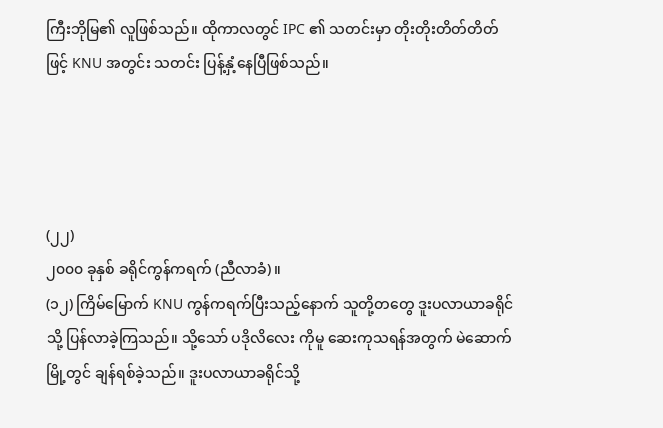ကြီးဘိုမြ၏ လူဖြစ်သည်။ ထိုကာလတွင် IPC ၏ သတင်းမှာ တိုးတိုးတိတ်တိတ်ဖြင့် KNU အတွင်း သတင်း ပြန့်နှံ့နေပြီဖြစ်သည်။




(၂၂)
၂၀၀၀ ခုနှစ် ခရိုင်ကွန်ကရက် (ညီလာခံ)။
(၁၂) ကြိမ်မြောက် KNU ကွန်ကရက်ပြီးသည့်နောက် သူတို့တတွေ ဒူးပလာယာခရိုင် သို့ ပြန်လာခဲ့ကြသည်။ သို့သော် ပဒိုလိလေး ကိုမူ ဆေးကုသရန်အတွက် မဲဆောက်မြို့တွင် ချန်ရစ်ခဲ့သည်။ ဒူးပလာယာခရိုင်သို့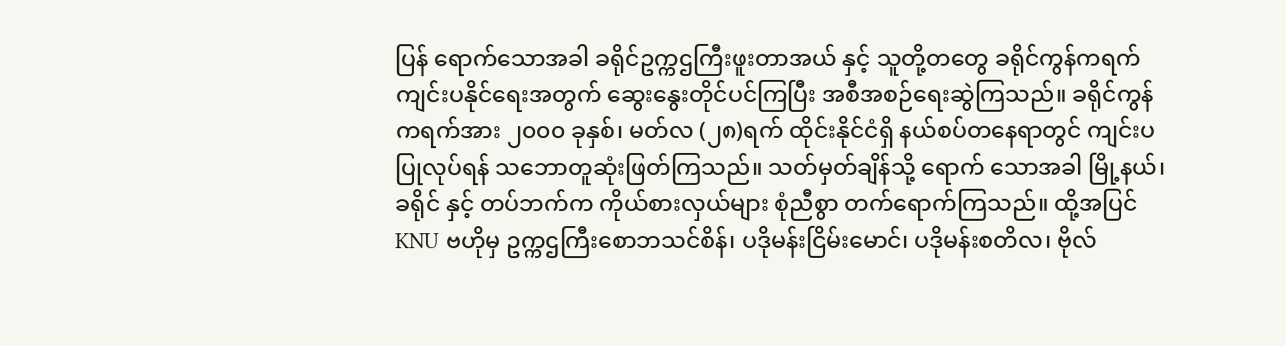ပြန် ရောက်သောအခါ ခရိုင်ဥက္ကဌကြီးဖူးတာအယ် နှင့် သူတို့တတွေ ခရိုင်ကွန်ကရက်ကျင်းပနိုင်ရေးအတွက် ဆွေးနွေးတိုင်ပင်ကြပြီး အစီအစဉ်ရေးဆွဲကြသည်။ ခရိုင်ကွန်ကရက်အား ၂၀၀၀ ခုနှစ်၊ မတ်လ (၂၈)ရက် ထိုင်းနိုင်ငံရှိ နယ်စပ်တနေရာတွင် ကျင်းပပြုလုပ်ရန် သဘောတူဆုံးဖြတ်ကြသည်။ သတ်မှတ်ချိန်သို့ ရောက် သောအခါ မြို့နယ်၊ ခရိုင် နှင့် တပ်ဘက်က ကိုယ်စားလှယ်များ စုံညီစွာ တက်ရောက်ကြသည်။ ထို့အပြင် KNU ဗဟိုမှ ဥက္ကဌကြီးစောဘသင်စိန်၊ ပဒိုမန်းငြိမ်းမောင်၊ ပဒိုမန်းစတိလ၊ ဗိုလ်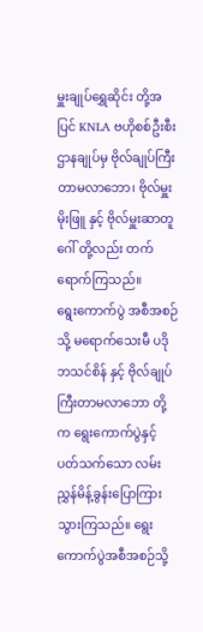မှူးချုပ်ရွှေဆိုင်း တို့အပြင် KNLA ဗဟိုစစ်ဦးစီးဌာနချုပ်မှ ဗိုလ်ချုပ်ကြီးတာမလာဘော၊ ဗိုလ်မှူးမိုးဖြူ နှင့် ဗိုလ်မှူးဆာတူဂေါ် တို့လည်း တက်ရောက်ကြသည်။
ရွေးကောက်ပွဲ အစီအစဉ်သို့ မရောက်သေးမီ ပဒိုဘသင်စိန် နှင့် ဗိုလ်ချုပ်ကြီးတာမလာဘော တို့က ရွေးကောက်ပွဲနှင့် ပတ်သက်သော လမ်းညွှန်မိန့်ခွန်းပြောကြားသွားကြသည်။ ရွေးကောက်ပွဲအစီအစဉ်သို့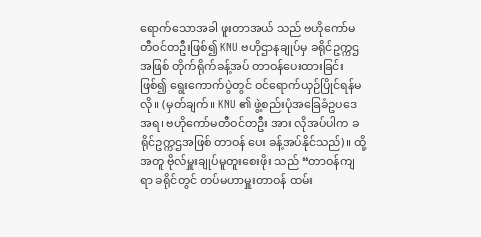ရောက်သောအခါ ဖူးတာအယ် သည် ဗဟိုကော်မတီဝင်တဦးဖြစ်၍ KNU ဗဟိုဌာနချုပ်မှ ခရိုင်ဥက္ကဌ အဖြစ် တိုက်ရိုက်ခန့်အပ် တာဝန်ပေးထားခြင်းဖြစ်၍ ရွေးကောက်ပွဲတွင် ဝင်ရောက်ယှဉ်ပြိုင်ရန်မလို။ (မှတ်ချက်။ KNU ၏ ဖွဲ့စည်းပုံအခြေခံဥပဒေအရ၊ ဗဟိုကော်မတီဝင်တဦး အား လိုအပ်ပါက ခရိုင်ဥက္ကဌအဖြစ် တာဝန် ပေး ခန့်အပ်နိုင်သည်)။ ထို့အတူ ဗိုလ်မှူးချုပ်မူတူးစေးဖိုး သည် “တာဝန်ကျရာ ခရိုင်တွင် တပ်မဟာမှူးတာဝန် ထမ်း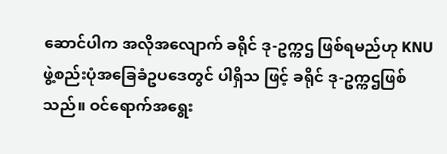ဆောင်ပါက အလိုအလျောက် ခရိုင် ဒု-ဥက္ကဌ ဖြစ်ရမည်ဟု KNU ဖွဲ့စည်းပုံအခြေခံဥပဒေတွင် ပါရှိသ ဖြင့် ခရိုင် ဒု-ဥက္ကဌဖြစ်သည်။ ဝင်ရောက်အရွေး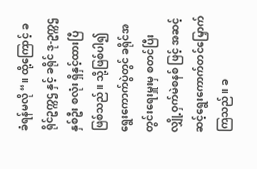ခံရန်မလို“။ ထို့ကြောင့် ခရိုင်ဥက္ကဌ နှင့် ခရိုင် ဒု-ဥက္ကဌ နှစ်ဦး စလုံး ရှိနှင့်ထားပြီဖြစ်သည်။ သို့ဖြစ်ပါ၍ ရွေးကောက်ပွဲတွင် ခရိုင်အတွင်းရေးမှူးမှ စတင်ပြီး လျှို့ဝှက်မဲစနစ် ဖြင့် အဆင့်ဆင့်ရွေးကောက်တင်မြှောက်ကြသည်။ ခ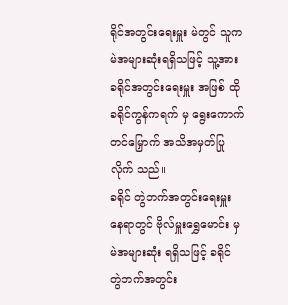ရိုင်အတွင်းရေးမှူး မဲတွင် သူက မဲအများဆုံးရရှိသဖြင့် သူ့အား ခရိုင်အတွင်းရေးမှူး အဖြစ် ထို ခရိုင်ကွန်ကရက် မှ ရွေးကောက်တင်မြှောက် အသိအမှတ်ပြုလိုက် သည်။
ခရိုင် တွဲဘက်အတွင်းရေးမှူး နေရာတွင် ဗိုလ်မှူးရွှေမောင်း မှ မဲအများဆုံး ရရှိသဖြင့် ခရိုင် တွဲဘက်အတွင်း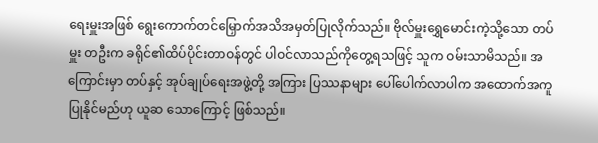ရေးမှူးအဖြစ် ရွေးကောက်တင်မြှောက်အသိအမှတ်ပြုလိုက်သည်။ ဗိုလ်မှူးရွှေမောင်းကဲ့သို့သော တပ်မှူး တဦးက ခရိုင်၏ထိပ်ပိုင်းတာဝန်တွင် ပါဝင်လာသည်ကိုတွေ့ရသဖြင့် သူက ဝမ်းသာမိသည်။ အကြောင်းမှာ တပ်နှင့် အုပ်ချုပ်ရေးအဖွဲ့တို့ အကြား ပြဿနာများ ပေါ်ပေါက်လာပါက အထောက်အကူပြုနိုင်မည်ဟု ယူဆ သောကြောင့် ဖြစ်သည်။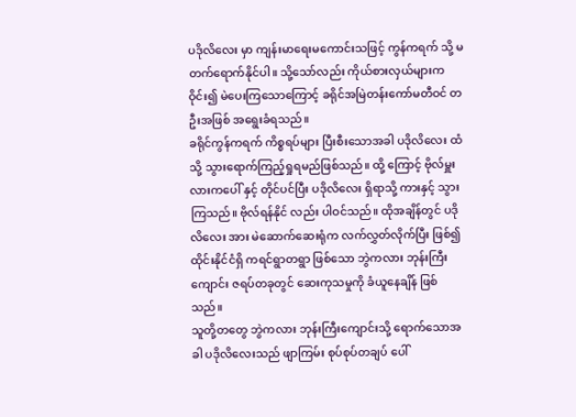ပဒိုလိလေး မှာ ကျန်းမာရေးမကောင်းသဖြင့် ကွန်ကရက် သို့ မတက်ရောက်နိုင်ပါ။ သို့သော်လည်း ကိုယ်စားလှယ်များက ဝိုင်း၍ မဲပေးကြသောကြောင့် ခရိုင်အမြဲတန်းကော်မတီဝင် တဦးအဖြစ် အရွေးခံရသည်။
ခရိုင်ကွန်ကရက် ကိစ္စရပ်များ ပြီးစီးသောအခါ ပဒိုလိလေး ထံသို့ သွားရောက်ကြည့်ရှုရမည်ဖြစ်သည်။ ထို့ ကြောင့် ဗိုလ်မှူးလားကပေါ် နှင့် တိုင်ပင်ပြီး ပဒိုလိလေး ရှိရာသို့ ကားနှင့် သွားကြသည်။ ဗိုလ်ရန်နိုင် လည်း ပါဝင်သည်။ ထိုအချိန်တွင် ပဒိုလိလေး အား မဲဆောက်ဆေးရုံက လက်လွှတ်လိုက်ပြီး ဖြစ်၍ ထိုင်းနိုင်ငံရှိ ကရင်ရွာတရွာ ဖြစ်သော ဘွဲကလား ဘုန်းကြီးကျောင်း ဇရပ်တခုတွင် ဆေးကုသမှုကို ခံယူနေချိန် ဖြစ်သည်။
သူတို့တတွေ ဘွဲကလား ဘုန်းကြီးကျောင်းသို့ ရောက်သောအခါ ပဒိုလိလေးသည် ဖျာကြမ်း စုပ်စုပ်တချပ် ပေါ်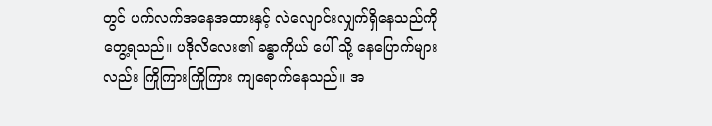တွင် ပက်လက်အနေအထားနှင့် လဲလျောင်းလျှက်ရှိနေသည်ကို တွေ့ရသည်။ ပဒိုလိလေး၏ ခန္ဓာကိုယ် ပေါ် သို့ နေပြောက်များလည်း ကြိုကြားကြိုကြား ကျရောက်နေသည်။ အ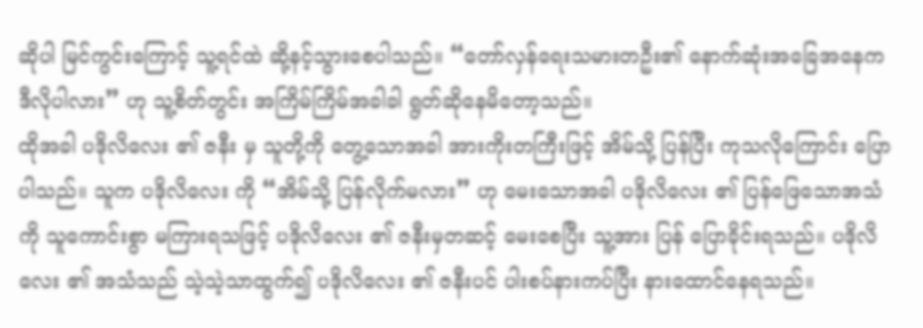ဆိုပါ မြင်ကွင်းကြောင့် သူ့ရင်ထဲ ဆို့နင့်သွားစေပါသည်။ “တော်လှန်ရေးသမားတဦး၏ နောက်ဆုံးအခြေအနေက ဒီလိုပါလား” ဟု သူ့စိတ်တွင်း အကြိမ်ကြိမ်အခါခါ ရွတ်ဆိုနေမိတော့သည်။
ထိုအခါ ပဒိုလိလေး ၏ ဇနီး မှ သူတို့ကို တွေ့သောအခါ အားကိုးတကြီးဖြင့် အိမ်သို့ ပြန်ပြီး ကုသလိုကြောင်း ပြောပါသည်။ သူက ပဒိုလိလေး ကို “အိမ်သို့ ပြန်လိုက်မလား” ဟု မေးသောအခါ ပဒိုလိလေး ၏ ပြန်ဖြေသောအသံကို သူကောင်းစွာ မကြားရသဖြင့် ပဒိုလိလေး ၏ ဇနီးမှတဆင့် မေးစေပြီး သူ့အား ပြန် ပြောခိုင်းရသည်။ ပဒိုလိလေး ၏ အသံသည် သဲ့သဲ့သာထွက်၍ ပဒိုလိလေး ၏ ဇနီးပင် ပါးစပ်နားကပ်ပြီး နားထောင်နေရသည်။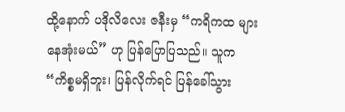ထို့နောက် ပဒိုလိလေး ဇနီးမှ “ကရိကထ များနေအုံးမယ်” ဟု ပြန်ပြောပြသည်။ သူက “ကိစ္စမရှိဘူး၊ ပြန်လိုက်ရင် ပြန်ခေါ်သွား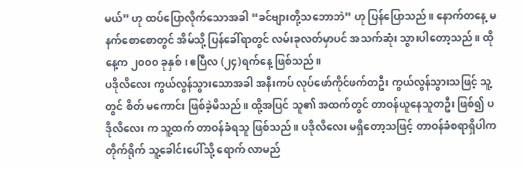မယ်” ဟု ထပ်ပြောလိုက်သောအခါ “ခင်ဗျားတို့သဘောဘဲ” ဟု ပြန်ပြောသည်။ နောက်တနေ့ မနက်စောစောတွင် အိမ်သို့ ပြန်ခေါ်ရာတွင် လမ်းခုလတ်မှာပင် အသက်ဆုံး သွားပါတော့သည်။ ထိုနေ့က ၂၀၀၀ ခုနှစ်၊ ဧပြီလ (၂၄)ရက်နေ့ ဖြစ်သည်။
ပဒိုလိလေး ကွယ်လွန်သွားသောအခါ အနီးကပ် လုပ်ဖော်ကိုင်ဖက်တဦး ကွယ်လွန်သွားသဖြင့် သူ့တွင် စိတ် မကောင်း ဖြစ်ခဲ့မိသည်။ ထို့အပြင် သူ၏ အထက်တွင် တာဝန်ယူနေသူတဦး ဖြစ်၍ ပဒိုလိလေး က သူ့ထက် တာဝန်ခံရသူ ဖြစ်သည်။ ပဒိုလိလေး မရှိတော့သဖြင့် တာဝန်ခံစရာရှိပါက တိုက်ရိုက် သူ့ခေါင်းပေါ်သို့ ရောက် လာမည်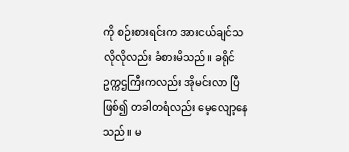ကို စဉ်းစားရင်းက အားငယ်ချင်သလိုလိုလည်း ခံစားမိသည်။ ခရိုင်ဥက္ကဌကြီးကလည်း အိုမင်းလာ ပြီဖြစ်၍ တခါတရံလည်း မေ့လျော့နေသည်။ မ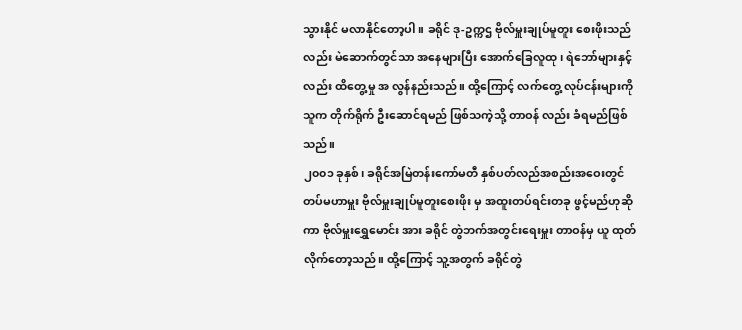သွားနိုင် မလာနိုင်တော့ပါ။ ခရိုင် ဒု-ဥက္ကဌ ဗိုလ်မှူးချုပ်မူတူး စေးဖိုးသည်လည်း မဲဆောက်တွင်သာ အနေများပြီး အောက်ခြေလူထု၊ ရဲဘော်များနှင့်လည်း ထိတွေ့မှု အ လွန်နည်းသည်။ ထို့ကြောင့် လက်တွေ့ လုပ်ငန်းများကို သူက တိုက်ရိုက် ဦးဆောင်ရမည် ဖြစ်သကဲ့သို့ တာဝန် လည်း ခံရမည်ဖြစ်သည်။
၂၀၀၁ ခုနှစ်၊ ခရိုင်အမြဲတန်းကော်မတီ နှစ်ပတ်လည်အစည်းအဝေးတွင် တပ်မဟာမှူး ဗိုလ်မှူးချုပ်မူတူးစေးဖိုး မှ အထူးတပ်ရင်းတခု ဖွင့်မည်ဟုဆိုကာ ဗိုလ်မှူးရွှေမောင်း အား ခရိုင် တွဲဘက်အတွင်းရေးမှူး တာဝန်မှ ယူ ထုတ်လိုက်တော့သည်။ ထို့ကြောင့် သူ့အတွက် ခရိုင်တွဲ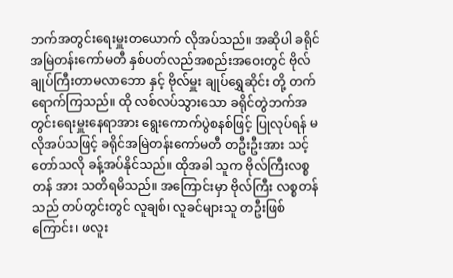ဘက်အတွင်းရေးမှူးတယောက် လိုအပ်သည်။ အဆိုပါ ခရိုင်အမြဲတန်းကော်မတီ နှစ်ပတ်လည်အစည်းအဝေးတွင် ဗိုလ်ချုပ်ကြီးတာမလာဘော နှင့် ဗိုလ်မှူး ချုပ်ရွှေဆိုင်း တို့ တက်ရောက်ကြသည်။ ထို လစ်လပ်သွားသော ခရိုင်တွဲဘက်အတွင်းရေးမှူးနေရာအား ရွေးကောက်ပွဲစနစ်ဖြင့် ပြုလုပ်ရန် မလိုအပ်သဖြင့် ခရိုင်အမြဲတန်းကော်မတီ တဦးဦးအား သင့်တော်သလို ခန့်အပ်နိုင်သည်။ ထိုအခါ သူက ဗိုလ်ကြီးလစ္စတန် အား သတိရမိသည်။ အကြောင်းမှာ ဗိုလ်ကြီး လစ္စတန်သည် တပ်တွင်းတွင် လူချစ်၊ လူခင်များသူ တဦးဖြစ်ကြောင်း၊ ဖလူး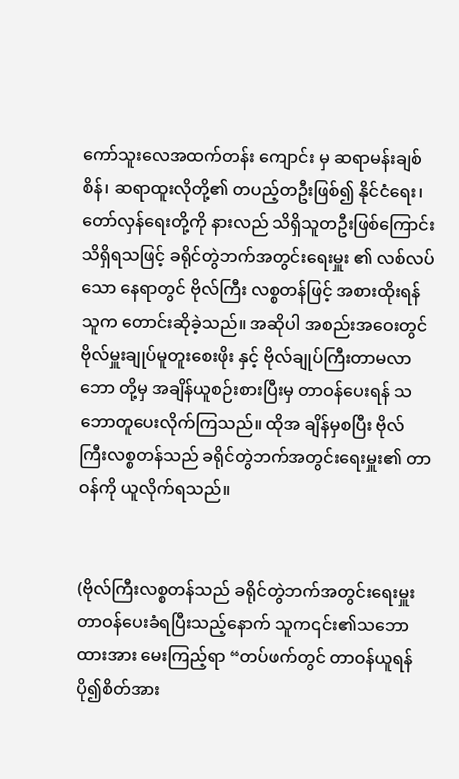ကော်သူးလေအထက်တန်း ကျောင်း မှ ဆရာမန်းချစ်စိန်၊ ဆရာထူးလိုတို့၏ တပည့်တဦးဖြစ်၍ နိုင်ငံရေး၊ တော်လှန်ရေးတို့ကို နားလည် သိရှိသူတဦးဖြစ်ကြောင်း သိရှိရသဖြင့် ခရိုင်တွဲဘက်အတွင်းရေးမှူး ၏ လစ်လပ်သော နေရာတွင် ဗိုလ်ကြီး လစ္စတန်ဖြင့် အစားထိုးရန် သူက တောင်းဆိုခဲ့သည်။ အဆိုပါ အစည်းအဝေးတွင် ဗိုလ်မှူးချုပ်မူတူးစေးဖိုး နှင့် ဗိုလ်ချုပ်ကြီးတာမလာဘော တို့မှ အချိန်ယူစဉ်းစားပြီးမှ တာဝန်ပေးရန် သဘောတူပေးလိုက်ကြသည်။ ထိုအ ချိန်မှစပြီး ဗိုလ်ကြီးလစ္စတန်သည် ခရိုင်တွဲဘက်အတွင်းရေးမှူး၏ တာဝန်ကို ယူလိုက်ရသည်။


(ဗိုလ်ကြီးလစ္စတန်သည် ခရိုင်တွဲဘက်အတွင်းရေးမှူး တာဝန်ပေးခံရပြီးသည့်နောက် သူက၎င်း၏သဘောထားအား မေးကြည့်ရာ “တပ်ဖက်တွင် တာဝန်ယူရန် ပို၍စိတ်အား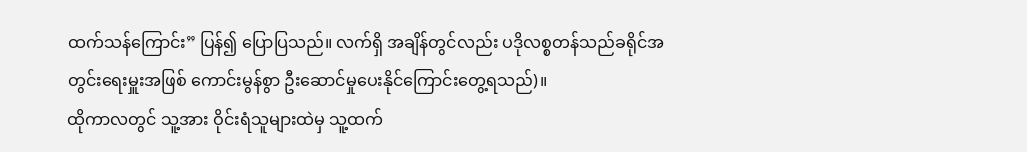ထက်သန်ကြောင်း” ပြန်၍ ပြောပြသည်။ လက်ရှိ အချိန်တွင်လည်း ပဒိုလစ္စတန်သည်ခရိုင်အတွင်းရေးမှူးအဖြစ် ကောင်းမွန်စွာ ဦးဆောင်မှုပေးနိုင်ကြောင်းတွေ့ရသည်)။
ထိုကာလတွင် သူ့အား ဝိုင်းရံသူများထဲမှ သူ့ထက်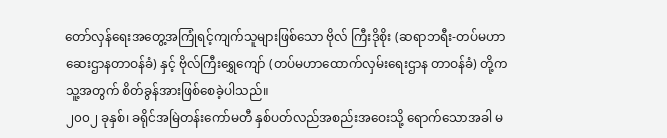တော်လှန်ရေးအတွေ့အကြုံရင့်ကျက်သူများဖြစ်သော ဗိုလ် ကြီးဒိုစိုး (ဆရာဘရီး-တပ်မဟာဆေးဌာနတာဝန်ခံ) နှင့် ဗိုလ်ကြီးရွှေကျော် (တပ်မဟာထောက်လှမ်းရေးဌာန တာဝန်ခံ) တို့က သူ့အတွက် စိတ်ခွန်အားဖြစ်စေခဲ့ပါသည်။
၂၀၀၂ ခုနှစ်၊ ခရိုင်အမြဲတန်းကော်မတီ နှစ်ပတ်လည်အစည်းအဝေးသို့ ရောက်သောအခါ မ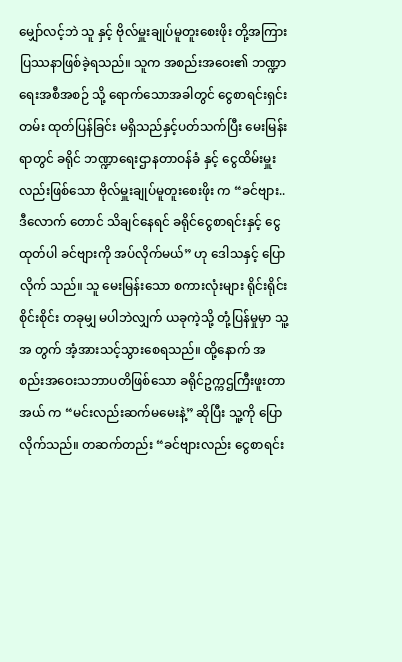မျှော်လင့်ဘဲ သူ နှင့် ဗိုလ်မှူးချုပ်မူတူးစေးဖိုး တို့အကြား ပြဿနာဖြစ်ခဲ့ရသည်။ သူက အစည်းအဝေး၏ ဘဏ္ဍာရေးအစီအစဉ် သို့ ရောက်သောအခါတွင် ငွေစာရင်းရှင်းတမ်း ထုတ်ပြန်ခြင်း မရှိသည်နှင့်ပတ်သက်ပြီး မေးမြန်းရာတွင် ခရိုင် ဘဏ္ဍာရေးဌာနတာဝန်ခံ နှင့် ငွေထိမ်းမှူးလည်းဖြစ်သော ဗိုလ်မှူးချုပ်မူတူးစေးဖိုး က “ခင်ဗျား..ဒီလောက် တောင် သိချင်နေရင် ခရိုင်ငွေစာရင်းနှင့် ငွေထုတ်ပါ ခင်ဗျားကို အပ်လိုက်မယ်” ဟု ဒေါသနှင့် ပြောလိုက် သည်။ သူ မေးမြန်းသော စကားလုံးများ ရိုင်းရိုင်းစိုင်းစိုင်း တခုမျှ မပါဘဲလျှက် ယခုကဲ့သို့ တုံ့ပြန်မှုမှာ သူ့ အ တွက် အံ့အားသင့်သွားစေရသည်။ ထို့နောက် အစည်းအဝေးသဘာပတိဖြစ်သော ခရိုင်ဥက္ကဌကြီးဖူးတာအယ် က “မင်းလည်းဆက်မမေးနဲ့” ဆိုပြီး သူ့ကို ပြောလိုက်သည်။ တဆက်တည်း “ခင်ဗျားလည်း ငွေစာရင်း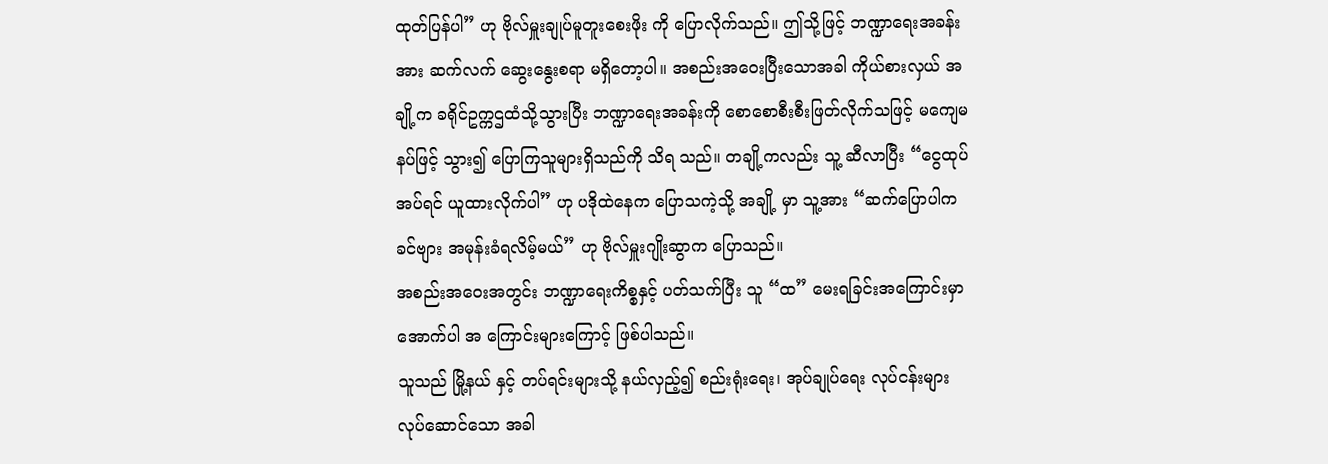ထုတ်ပြန်ပါ” ဟု ဗိုလ်မှူးချုပ်မူတူးစေးဖိုး ကို ပြောလိုက်သည်။ ဤသို့ဖြင့် ဘဏ္ဍာရေးအခန်းအား ဆက်လက် ဆွေးနွေးစရာ မရှိတော့ပါ။ အစည်းအဝေးပြီးသောအခါ ကိုယ်စားလှယ် အချို့က ခရိုင်ဥက္ကဌထံသို့သွားပြီး ဘဏ္ဍာရေးအခန်းကို စောစောစီးစီးဖြတ်လိုက်သဖြင့် မကျေမနပ်ဖြင့် သွား၍ ပြောကြသူများရှိသည်ကို သိရ သည်။ တချို့ကလည်း သူ့ ဆီလာပြီး “ငွေထုပ်အပ်ရင် ယူထားလိုက်ပါ” ဟု ပဒိုထဲနေက ပြောသကဲ့သို့ အချို့ မှာ သူ့အား “ဆက်ပြောပါက ခင်ဗျား အမုန်းခံရလိမ့်မယ်” ဟု ဗိုလ်မှူးဂျိုးဆွာက ပြောသည်။
အစည်းအဝေးအတွင်း ဘဏ္ဍာရေးကိစ္စနှင့် ပတ်သက်ပြီး သူ “ထ” မေးရခြင်းအကြောင်းမှာ အောက်ပါ အ ကြောင်းများကြောင့် ဖြစ်ပါသည်။
သူသည် မြို့နယ် နှင့် တပ်ရင်းများသို့ နယ်လှည့်၍ စည်းရုံးရေး၊ အုပ်ချုပ်ရေး လုပ်ငန်းများ လုပ်ဆောင်သော အခါ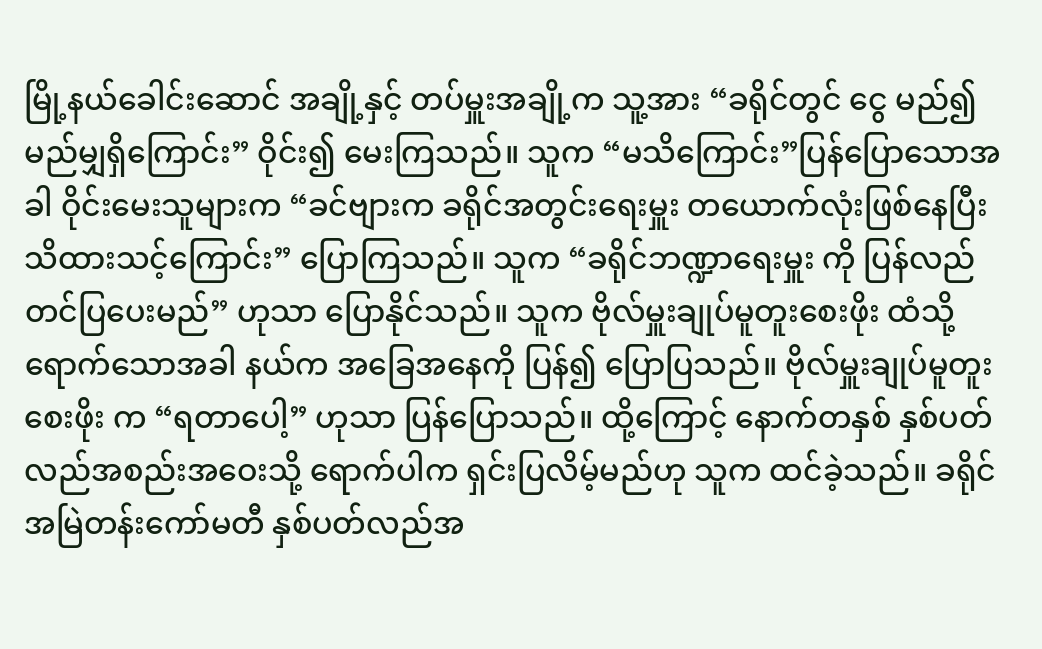မြို့နယ်ခေါင်းဆောင် အချို့နှင့် တပ်မှူးအချို့က သူ့အား “ခရိုင်တွင် ငွေ မည်၍မည်မျှရှိကြောင်း” ဝိုင်း၍ မေးကြသည်။ သူက “မသိကြောင်း”ပြန်ပြောသောအခါ ဝိုင်းမေးသူများက “ခင်ဗျားက ခရိုင်အတွင်းရေးမှူး တယောက်လုံးဖြစ်နေပြီး သိထားသင့်ကြောင်း” ပြောကြသည်။ သူက “ခရိုင်ဘဏ္ဍာရေးမှူး ကို ပြန်လည် တင်ပြပေးမည်” ဟုသာ ပြောနိုင်သည်။ သူက ဗိုလ်မှူးချုပ်မူတူးစေးဖိုး ထံသို့ ရောက်သောအခါ နယ်က အခြေအနေကို ပြန်၍ ပြောပြသည်။ ဗိုလ်မှူးချုပ်မူတူးစေးဖိုး က “ရတာပေါ့” ဟုသာ ပြန်ပြောသည်။ ထို့ကြောင့် နောက်တနှစ် နှစ်ပတ်လည်အစည်းအဝေးသို့ ရောက်ပါက ရှင်းပြလိမ့်မည်ဟု သူက ထင်ခဲ့သည်။ ခရိုင်အမြဲတန်းကော်မတီ နှစ်ပတ်လည်အ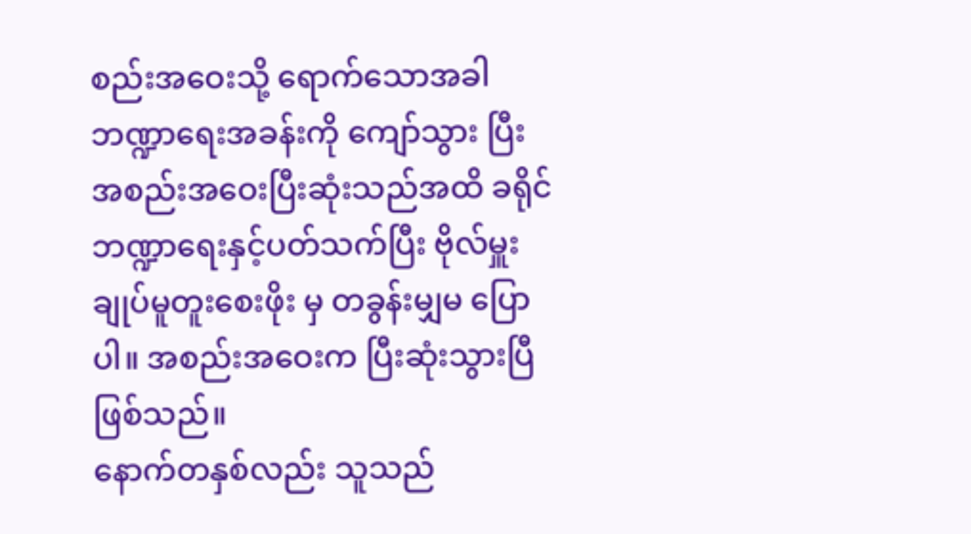စည်းအဝေးသို့ ရောက်သောအခါ ဘဏ္ဍာရေးအခန်းကို ကျော်သွား ပြီး အစည်းအဝေးပြီးဆုံးသည်အထိ ခရိုင်ဘဏ္ဍာရေးနှင့်ပတ်သက်ပြီး ဗိုလ်မှူးချုပ်မူတူးစေးဖိုး မှ တခွန်းမျှမ ပြောပါ။ အစည်းအဝေးက ပြီးဆုံးသွားပြီ ဖြစ်သည်။
နောက်တနှစ်လည်း သူသည်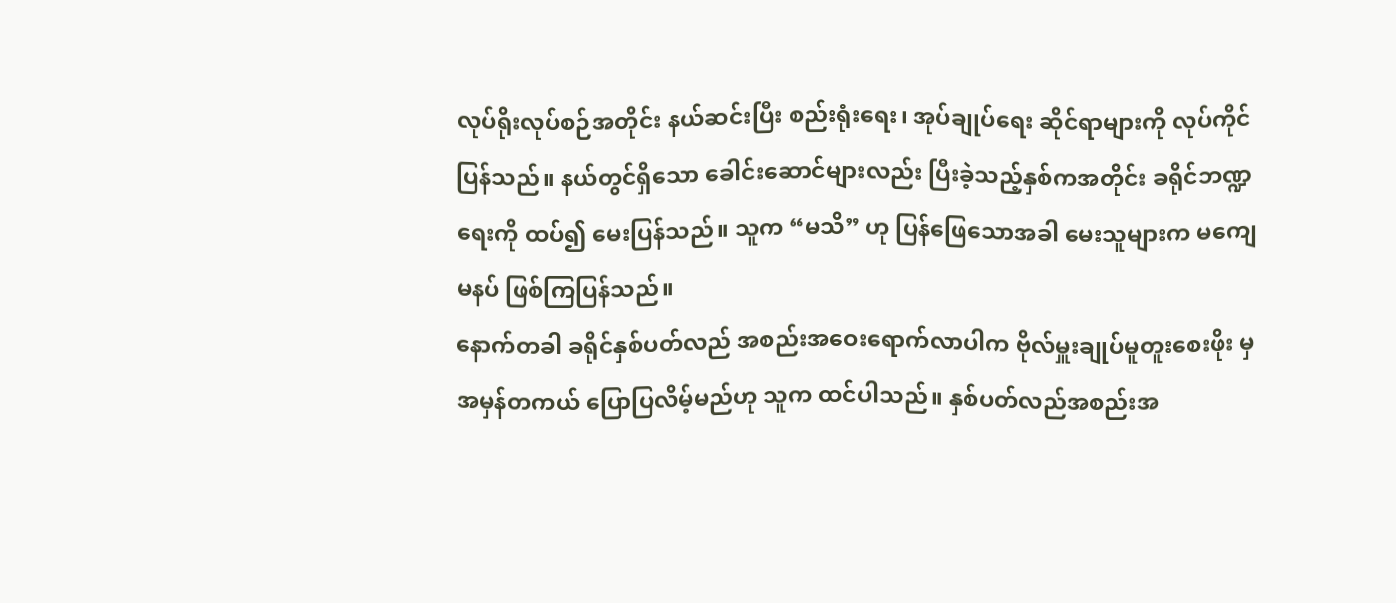လုပ်ရိုးလုပ်စဉ်အတိုင်း နယ်ဆင်းပြီး စည်းရုံးရေး၊ အုပ်ချုပ်ရေး ဆိုင်ရာများကို လုပ်ကိုင်ပြန်သည်။ နယ်တွင်ရှိသော ခေါင်းဆောင်များလည်း ပြီးခဲ့သည့်နှစ်ကအတိုင်း ခရိုင်ဘဏ္ဍရေးကို ထပ်၍ မေးပြန်သည်။ သူက “မသိ” ဟု ပြန်ဖြေသောအခါ မေးသူများက မကျေမနပ် ဖြစ်ကြပြန်သည်။
နောက်တခါ ခရိုင်နှစ်ပတ်လည် အစည်းအဝေးရောက်လာပါက ဗိုလ်မှူးချုပ်မူတူးစေးဖိုး မှ အမှန်တကယ် ပြောပြလိမ့်မည်ဟု သူက ထင်ပါသည်။ နှစ်ပတ်လည်အစည်းအ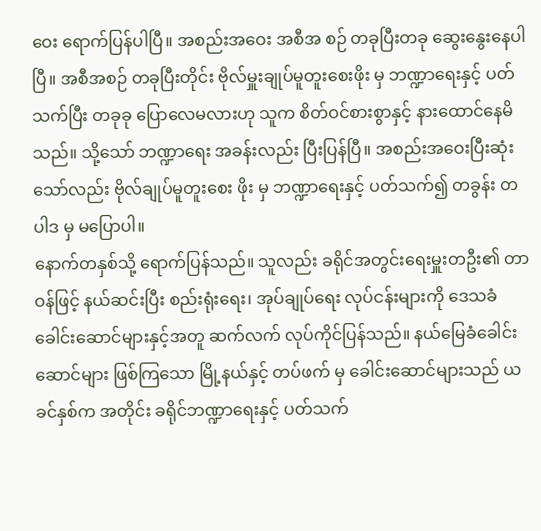ဝေး ရောက်ပြန်ပါပြီ။ အစည်းအဝေး အစီအ စဉ် တခုပြီးတခု ဆွေးနွေးနေပါပြီ။ အစီအစဉ် တခုပြီးတိုင်း ဗိုလ်မှူးချုပ်မူတူးစေးဖိုး မှ ဘဏ္ဍာရေးနှင့် ပတ်သက်ပြီး တခုခု ပြောလေမလားဟု သူက စိတ်ဝင်စားစွာနှင့် နားထောင်နေမိသည်။ သို့သော် ဘဏ္ဍာရေး အခန်းလည်း ပြီးပြန်ပြီ။ အစည်းအဝေးပြီးဆုံးသော်လည်း ဗိုလ်ချုပ်မူတူးစေး ဖိုး မှ ဘဏ္ဍာရေးနှင့် ပတ်သက်၍ တခွန်း တပါဒ မှ မပြောပါ။
နောက်တနှစ်သို့ ရောက်ပြန်သည်။ သူလည်း ခရိုင်အတွင်းရေးမှူးတဦး၏ တာဝန်ဖြင့် နယ်ဆင်းပြီး စည်းရုံးရေး၊ အုပ်ချုပ်ရေး လုပ်ငန်းများကို ဒေသခံခေါင်းဆောင်များနှင့်အတူ ဆက်လက် လုပ်ကိုင်ပြန်သည်။ နယ်မြေခံခေါင်းဆောင်များ ဖြစ်ကြသော မြို့နယ်နှင့် တပ်ဖက် မှ ခေါင်းဆောင်များသည် ယခင်နှစ်က အတိုင်း ခရိုင်ဘဏ္ဍာရေးနှင့် ပတ်သက်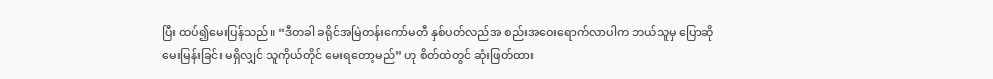ပြီး ထပ်၍မေးပြန်သည်။ “ဒီတခါ ခရိုင်အမြဲတန်းကော်မတီ နှစ်ပတ်လည်အ စည်းအဝေးရောက်လာပါက ဘယ်သူမှ ပြောဆိုမေးမြန်းခြင်း မရှိလျှင် သူကိုယ်တိုင် မေးရတော့မည်” ဟု စိတ်ထဲတွင် ဆုံးဖြတ်ထား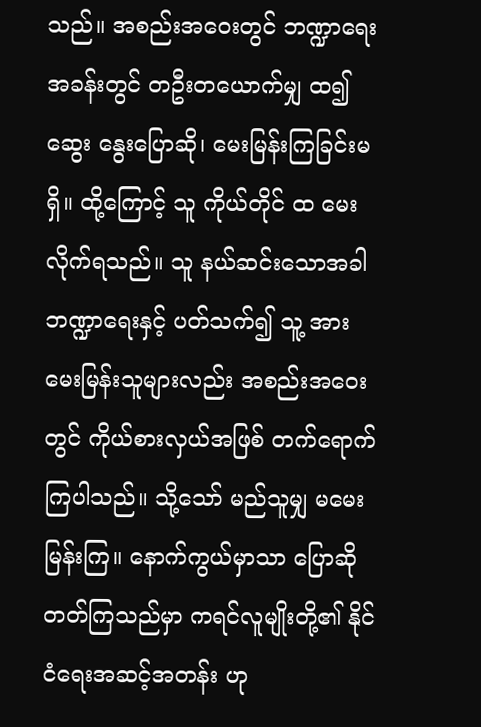သည်။ အစည်းအဝေးတွင် ဘဏ္ဍာရေးအခန်းတွင် တဦးတယောက်မျှ ထ၍ ဆွေး နွေးပြောဆို၊ မေးမြန်းကြခြင်းမရှိ။ ထို့ကြောင့် သူ ကိုယ်တိုင် ထ မေးလိုက်ရသည်။ သူ နယ်ဆင်းသောအခါ ဘဏ္ဍာရေးနှင့် ပတ်သက်၍ သူ့ အား မေးမြန်းသူများလည်း အစည်းအဝေးတွင် ကိုယ်စားလှယ်အဖြစ် တက်ရောက်ကြပါသည်။ သို့သော် မည်သူမျှ မမေးမြန်းကြ။ နောက်ကွယ်မှာသာ ပြောဆိုတတ်ကြသည်မှာ ကရင်လူမျိုးတို့၏ နိုင်ငံရေးအဆင့်အတန်း ဟု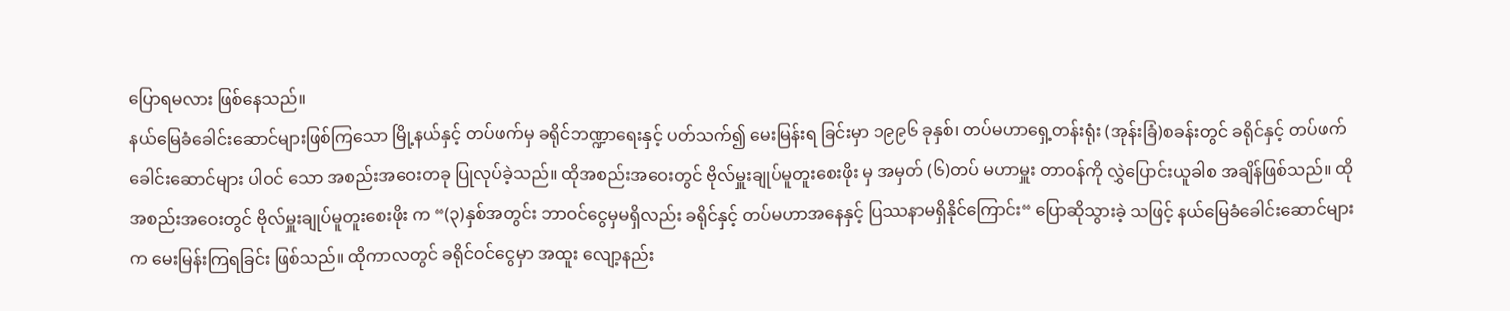ပြောရမလား ဖြစ်နေသည်။
နယ်မြေခံခေါင်းဆောင်များဖြစ်ကြသော မြို့နယ်နှင့် တပ်ဖက်မှ ခရိုင်ဘဏ္ဍာရေးနှင့် ပတ်သက်၍ မေးမြန်းရ ခြင်းမှာ ၁၉၉၆ ခုနှစ်၊ တပ်မဟာရှေ့တန်းရုံး (အုန်းခြံ)စခန်းတွင် ခရိုင်နှင့် တပ်ဖက်ခေါင်းဆောင်များ ပါဝင် သော အစည်းအဝေးတခု ပြုလုပ်ခဲ့သည်။ ထိုအစည်းအဝေးတွင် ဗိုလ်မှူးချုပ်မူတူးစေးဖိုး မှ အမှတ် (၆)တပ် မဟာမှူး တာဝန်ကို လွှဲပြောင်းယူခါစ အချိန်ဖြစ်သည်။ ထိုအစည်းအဝေးတွင် ဗိုလ်မှူးချုပ်မူတူးစေးဖိုး က “(၃)နှစ်အတွင်း ဘာဝင်ငွေမှမရှိလည်း ခရိုင်နှင့် တပ်မဟာအနေနှင့် ပြဿနာမရှိနိုင်ကြောင်း“ ပြောဆိုသွားခဲ့ သဖြင့် နယ်မြေခံခေါင်းဆောင်များက မေးမြန်းကြရခြင်း ဖြစ်သည်။ ထိုကာလတွင် ခရိုင်ဝင်ငွေမှာ အထူး လျော့နည်း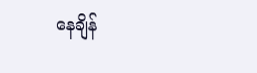နေချိန်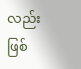လည်း ဖြစ်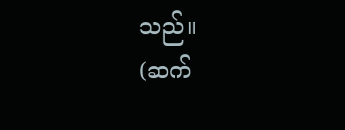သည်။
(ဆက်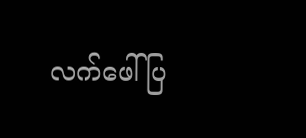လက်ဖေါ်ပြ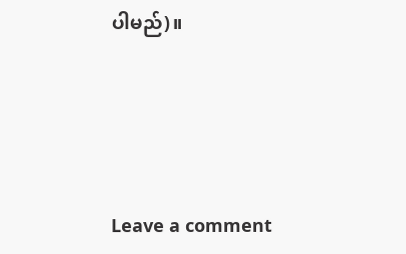ပါမည်)။






Leave a comment